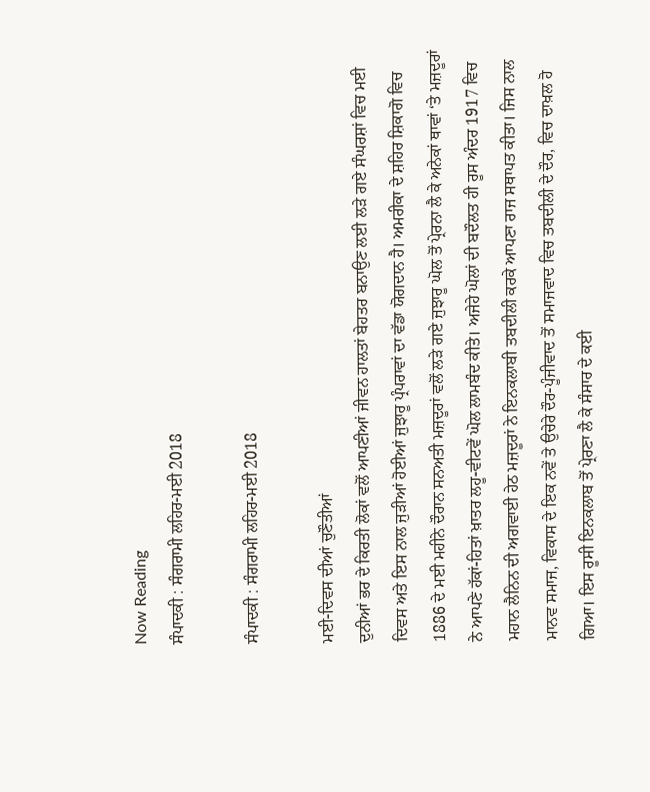Now Reading
ਸੰਪਾਦਕੀ : ਸੰਗਰਾਮੀ ਲਹਿਰ-ਮਈ 2018

ਸੰਪਾਦਕੀ : ਸੰਗਰਾਮੀ ਲਹਿਰ-ਮਈ 2018

ਮਈ-ਦਿਵਸ ਦੀਆਂ ਚੁਣੌਤੀਆਂ
ਦੁਨੀਆਂ ਭਰ ਦੇ ਕਿਰਤੀ ਲੋਕਾਂ ਵਲੋਂ ਆਪਣੀਆਂ ਜੀਵਨ ਹਾਲਤਾਂ ਬੇਹਤਰ ਬਨਾਉਣ ਲਈ ਲੜੇ ਗਏ ਸੰਘਰਸ਼ਾਂ ਵਿਚ ਮਈ ਦਿਵਸ ਅਤੇ ਇਸ ਨਾਲ ਜੁੜੀਆਂ ਹੋਈਆਂ ਜੁਝਾਰੂ ਪ੍ਰੰਪਰਾਵਾਂ ਦਾ ਵੱਡਾ ਯੋਗਦਾਨ ਹੈ। ਅਮਰੀਕਾ ਦੇ ਸ਼ਹਿਰ ਸ਼ਿਕਾਗੋ ਵਿਚ 1886 ਦੇ ਮਈ ਮਹੀਨੇ ਦੌਰਾਨ ਸਨਅਤੀ ਮਜ਼ਦੂਰਾਂ ਵਲੋਂ ਲੜੇ ਗਏ ਜੁਝਾਰੂ ਘੋਲ ਤੋਂ ਪ੍ਰੇਰਨਾ ਲੈ ਕੇ ਅਨੇਕਾਂ ਥਾਵਾਂ ‘ਤੇ ਮਜ਼ਦੂਰਾਂ ਨੇ ਆਪਣੇ ਹੱਕਾਂ-ਹਿਤਾਂ ਖ਼ਾਤਰ ਲਹੂ-ਵੀਟਵੇਂ ਘੋਲ ਲਾਮਬੰਦ ਕੀਤੇ। ਅਜੇਹੇ ਘੋਲਾਂ ਦੀ ਬਦੌਲਤ ਹੀ ਰੂਸ ਅੰਦਰ 1917 ਵਿਚ ਮਹਾਨ ਲੈਨਿਨ ਦੀ ਅਗਵਾਈ ਹੇਠ ਮਜ਼ਦੂਰਾਂ ਨੇ ਇਨਕਲਾਬੀ ਤਬਦੀਲੀ ਕਰਕੇ ਆਪਣਾ ਰਾਜ ਸਥਾਪਤ ਕੀਤਾ। ਜਿਸ ਨਾਲ ਮਾਨਵ ਸਮਾਜ, ਵਿਕਾਸ ਦੇ ਇਕ ਨਵੇਂ ਤੇ ਉਚੇਰੇ ਦੌਰ-ਪੂੰਜੀਵਾਦ ਤੋਂ ਸਮਾਜਵਾਦ ਵਿਚ ਤਬਦੀਲੀ ਦੇ ਦੌਰ, ਵਿਚ ਦਾਖ਼ਲ ਹੋ ਗਿਆ। ਇਸ ਰੂਸੀ ਇਨਕਲਾਬ ਤੋਂ ਪ੍ਰੇਰਣਾ ਲੈ ਕੇ ਸੰਸਾਰ ਦੇ ਕਈ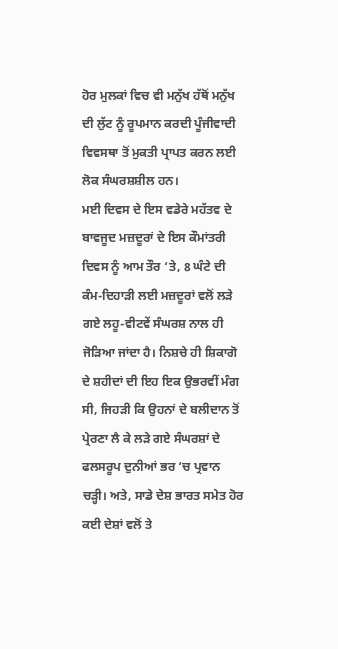ਹੋਰ ਮੁਲਕਾਂ ਵਿਚ ਵੀ ਮਨੁੱਖ ਹੱਥੋਂ ਮਨੁੱਖ ਦੀ ਲੁੱਟ ਨੂੰ ਰੂਪਮਾਨ ਕਰਦੀ ਪੂੰਜੀਵਾਦੀ ਵਿਵਸਥਾ ਤੋਂ ਮੁਕਤੀ ਪ੍ਰਾਪਤ ਕਰਨ ਲਈ ਲੋਕ ਸੰਘਰਸ਼ਸ਼ੀਲ ਹਨ।
ਮਈ ਦਿਵਸ ਦੇ ਇਸ ਵਡੇਰੇ ਮਹੱਤਵ ਦੇ ਬਾਵਜੂਦ ਮਜ਼ਦੂਰਾਂ ਦੇ ਇਸ ਕੌਮਾਂਤਰੀ ਦਿਵਸ ਨੂੰ ਆਮ ਤੌਰ ‘ਤੇ, 8 ਘੰਟੇ ਦੀ ਕੰਮ-ਦਿਹਾੜੀ ਲਈ ਮਜ਼ਦੂਰਾਂ ਵਲੋਂ ਲੜੇ ਗਏ ਲਹੂ-ਵੀਟਵੇਂ ਸੰਘਰਸ਼ ਨਾਲ ਹੀ ਜੋੜਿਆ ਜਾਂਦਾ ਹੈ। ਨਿਸ਼ਚੇ ਹੀ ਸ਼ਿਕਾਗੋ ਦੇ ਸ਼ਹੀਦਾਂ ਦੀ ਇਹ ਇਕ ਉਭਰਵੀਂ ਮੰਗ ਸੀ, ਜਿਹੜੀ ਕਿ ਉਹਨਾਂ ਦੇ ਬਲੀਦਾਨ ਤੋਂ ਪ੍ਰੇਰਣਾ ਲੈ ਕੇ ਲੜੇ ਗਏ ਸੰਘਰਸ਼ਾਂ ਦੇ ਫਲਸਰੂਪ ਦੁਨੀਆਂ ਭਰ ‘ਚ ਪ੍ਰਵਾਨ ਚੜ੍ਹੀ। ਅਤੇ, ਸਾਡੇ ਦੇਸ਼ ਭਾਰਤ ਸਮੇਤ ਹੋਰ ਕਈ ਦੇਸ਼ਾਂ ਵਲੋਂ ਤੇ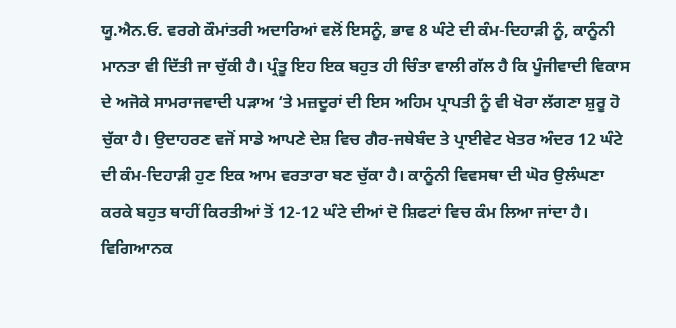ਯੂ.ਐਨ.ਓ. ਵਰਗੇ ਕੌਮਾਂਤਰੀ ਅਦਾਰਿਆਂ ਵਲੋਂ ਇਸਨੂੰ, ਭਾਵ 8 ਘੰਟੇ ਦੀ ਕੰਮ-ਦਿਹਾੜੀ ਨੂੰ, ਕਾਨੂੰਨੀ ਮਾਨਤਾ ਵੀ ਦਿੱਤੀ ਜਾ ਚੁੱਕੀ ਹੈ। ਪ੍ਰੰਤੂ ਇਹ ਇਕ ਬਹੁਤ ਹੀ ਚਿੰਤਾ ਵਾਲੀ ਗੱਲ ਹੈ ਕਿ ਪੂੰਜੀਵਾਦੀ ਵਿਕਾਸ ਦੇ ਅਜੋਕੇ ਸਾਮਰਾਜਵਾਦੀ ਪੜਾਅ ‘ਤੇ ਮਜ਼ਦੂਰਾਂ ਦੀ ਇਸ ਅਹਿਮ ਪ੍ਰਾਪਤੀ ਨੂੰ ਵੀ ਖੋਰਾ ਲੱਗਣਾ ਸ਼ੁਰੂ ਹੋ ਚੁੱਕਾ ਹੈ। ਉਦਾਹਰਣ ਵਜੋਂ ਸਾਡੇ ਆਪਣੇ ਦੇਸ਼ ਵਿਚ ਗੈਰ-ਜਥੇਬੰਦ ਤੇ ਪ੍ਰਾਈਵੇਟ ਖੇਤਰ ਅੰਦਰ 12 ਘੰਟੇ ਦੀ ਕੰਮ-ਦਿਹਾੜੀ ਹੁਣ ਇਕ ਆਮ ਵਰਤਾਰਾ ਬਣ ਚੁੱਕਾ ਹੈ। ਕਾਨੂੰਨੀ ਵਿਵਸਥਾ ਦੀ ਘੋਰ ਉਲੰਘਣਾ ਕਰਕੇ ਬਹੁਤ ਥਾਹੀਂ ਕਿਰਤੀਆਂ ਤੋਂ 12-12 ਘੰਟੇ ਦੀਆਂ ਦੋ ਸ਼ਿਫਟਾਂ ਵਿਚ ਕੰਮ ਲਿਆ ਜਾਂਦਾ ਹੈ।
ਵਿਗਿਆਨਕ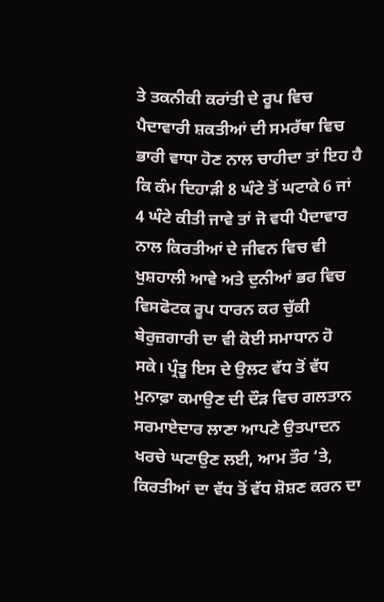ਤੇ ਤਕਨੀਕੀ ਕਰਾਂਤੀ ਦੇ ਰੂਪ ਵਿਚ ਪੈਦਾਵਾਰੀ ਸ਼ਕਤੀਆਂ ਦੀ ਸਮਰੱਥਾ ਵਿਚ ਭਾਰੀ ਵਾਧਾ ਹੋਣ ਨਾਲ ਚਾਹੀਦਾ ਤਾਂ ਇਹ ਹੈ ਕਿ ਕੰਮ ਦਿਹਾੜੀ 8 ਘੰਟੇ ਤੋਂ ਘਟਾਕੇ 6 ਜਾਂ 4 ਘੰਟੇ ਕੀਤੀ ਜਾਵੇ ਤਾਂ ਜੋ ਵਧੀ ਪੈਦਾਵਾਰ ਨਾਲ ਕਿਰਤੀਆਂ ਦੇ ਜੀਵਨ ਵਿਚ ਵੀ ਖੁਸ਼ਹਾਲੀ ਆਵੇ ਅਤੇ ਦੁਨੀਆਂ ਭਰ ਵਿਚ ਵਿਸਫੋਟਕ ਰੂਪ ਧਾਰਨ ਕਰ ਚੁੱਕੀ ਬੇਰੁਜ਼ਗਾਰੀ ਦਾ ਵੀ ਕੋਈ ਸਮਾਧਾਨ ਹੋ ਸਕੇ। ਪ੍ਰੰਤੂ ਇਸ ਦੇ ਉਲਟ ਵੱਧ ਤੋਂ ਵੱਧ ਮੁਨਾਫ਼ਾ ਕਮਾਉਣ ਦੀ ਦੌੜ ਵਿਚ ਗਲਤਾਨ ਸਰਮਾਏਦਾਰ ਲਾਣਾ ਆਪਣੇ ਉਤਪਾਦਨ ਖਰਚੇ ਘਟਾਉਣ ਲਈ, ਆਮ ਤੌਰ ‘ਤੇ, ਕਿਰਤੀਆਂ ਦਾ ਵੱਧ ਤੋਂ ਵੱਧ ਸ਼ੋਸ਼ਣ ਕਰਨ ਦਾ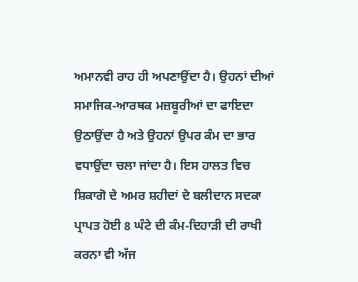ਅਮਾਨਵੀ ਰਾਹ ਹੀ ਅਪਣਾਉਂਦਾ ਹੈ। ਉਹਨਾਂ ਦੀਆਂ ਸਮਾਜਿਕ-ਆਰਥਕ ਮਜ਼ਬੂਰੀਆਂ ਦਾ ਫਾਇਦਾ ਉਠਾਉਂਦਾ ਹੈ ਅਤੇ ਉਹਨਾਂ ਉਪਰ ਕੰਮ ਦਾ ਭਾਰ ਵਧਾਉਂਦਾ ਚਲਾ ਜਾਂਦਾ ਹੈ। ਇਸ ਹਾਲਤ ਵਿਚ ਸ਼ਿਕਾਗੋ ਦੇ ਅਮਰ ਸ਼ਹੀਦਾਂ ਦੇ ਬਲੀਦਾਨ ਸਦਕਾ ਪ੍ਰਾਪਤ ਹੋਈ 8 ਘੰਟੇ ਦੀ ਕੰਮ-ਦਿਹਾੜੀ ਦੀ ਰਾਖੀ ਕਰਨਾ ਵੀ ਅੱਜ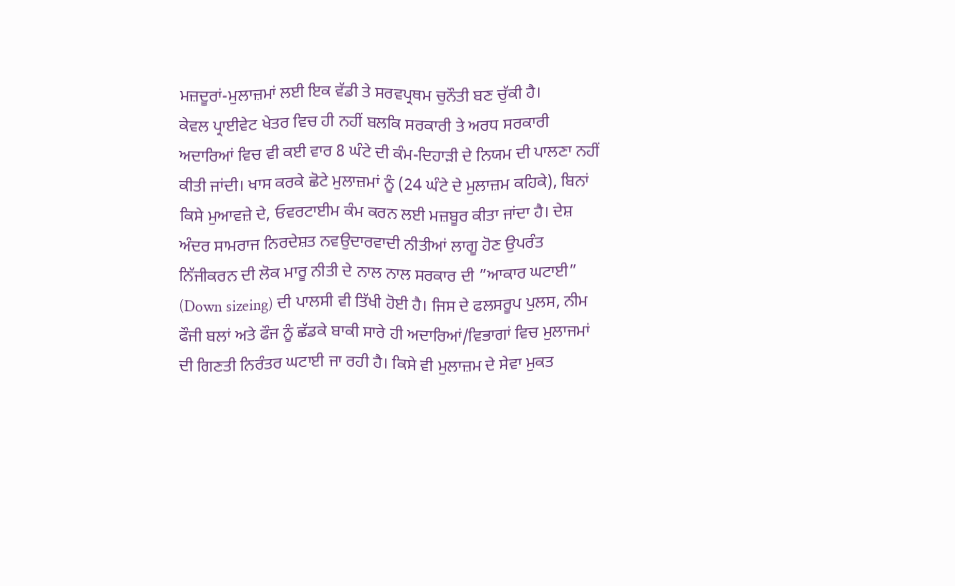ਮਜ਼ਦੂਰਾਂ-ਮੁਲਾਜ਼ਮਾਂ ਲਈ ਇਕ ਵੱਡੀ ਤੇ ਸਰਵਪ੍ਰਥਮ ਚੁਨੌਤੀ ਬਣ ਚੁੱਕੀ ਹੈ।
ਕੇਵਲ ਪ੍ਰਾਈਵੇਟ ਖੇਤਰ ਵਿਚ ਹੀ ਨਹੀਂ ਬਲਕਿ ਸਰਕਾਰੀ ਤੇ ਅਰਧ ਸਰਕਾਰੀ ਅਦਾਰਿਆਂ ਵਿਚ ਵੀ ਕਈ ਵਾਰ 8 ਘੰਟੇ ਦੀ ਕੰਮ-ਦਿਹਾੜੀ ਦੇ ਨਿਯਮ ਦੀ ਪਾਲਣਾ ਨਹੀਂ ਕੀਤੀ ਜਾਂਦੀ। ਖਾਸ ਕਰਕੇ ਛੋਟੇ ਮੁਲਾਜ਼ਮਾਂ ਨੂੰ (24 ਘੰਟੇ ਦੇ ਮੁਲਾਜ਼ਮ ਕਹਿਕੇ), ਬਿਨਾਂ ਕਿਸੇ ਮੁਆਵਜ਼ੇ ਦੇ, ਓਵਰਟਾਈਮ ਕੰਮ ਕਰਨ ਲਈ ਮਜ਼ਬੂਰ ਕੀਤਾ ਜਾਂਦਾ ਹੈ। ਦੇਸ਼ ਅੰਦਰ ਸਾਮਰਾਜ ਨਿਰਦੇਸ਼ਤ ਨਵਉਦਾਰਵਾਦੀ ਨੀਤੀਆਂ ਲਾਗੂ ਹੋਣ ਉਪਰੰਤ ਨਿੱਜੀਕਰਨ ਦੀ ਲੋਕ ਮਾਰੂ ਨੀਤੀ ਦੇ ਨਾਲ ਨਾਲ ਸਰਕਾਰ ਦੀ ”ਆਕਾਰ ਘਟਾਈ” (Down sizeing) ਦੀ ਪਾਲਸੀ ਵੀ ਤਿੱਖੀ ਹੋਈ ਹੈ। ਜਿਸ ਦੇ ਫਲਸਰੂਪ ਪੁਲਸ, ਨੀਮ ਫੌਜੀ ਬਲਾਂ ਅਤੇ ਫੌਜ ਨੂੰ ਛੱਡਕੇ ਬਾਕੀ ਸਾਰੇ ਹੀ ਅਦਾਰਿਆਂ/ਵਿਭਾਗਾਂ ਵਿਚ ਮੁਲਾਜਮਾਂ ਦੀ ਗਿਣਤੀ ਨਿਰੰਤਰ ਘਟਾਈ ਜਾ ਰਹੀ ਹੈ। ਕਿਸੇ ਵੀ ਮੁਲਾਜ਼ਮ ਦੇ ਸੇਵਾ ਮੁਕਤ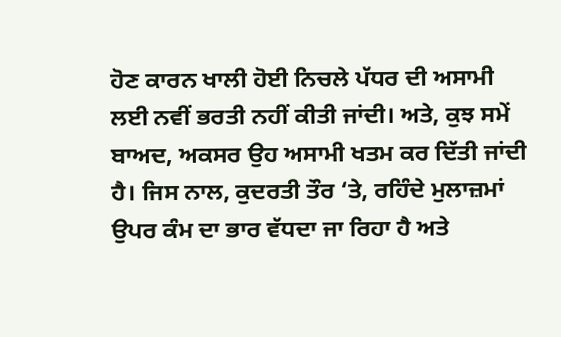ਹੋਣ ਕਾਰਨ ਖਾਲੀ ਹੋਈ ਨਿਚਲੇ ਪੱਧਰ ਦੀ ਅਸਾਮੀ ਲਈ ਨਵੀਂ ਭਰਤੀ ਨਹੀਂ ਕੀਤੀ ਜਾਂਦੀ। ਅਤੇ, ਕੁਝ ਸਮੇਂ ਬਾਅਦ, ਅਕਸਰ ਉਹ ਅਸਾਮੀ ਖਤਮ ਕਰ ਦਿੱਤੀ ਜਾਂਦੀ ਹੈ। ਜਿਸ ਨਾਲ, ਕੁਦਰਤੀ ਤੌਰ ‘ਤੇ, ਰਹਿੰਦੇ ਮੁਲਾਜ਼ਮਾਂ ਉਪਰ ਕੰਮ ਦਾ ਭਾਰ ਵੱਧਦਾ ਜਾ ਰਿਹਾ ਹੈ ਅਤੇ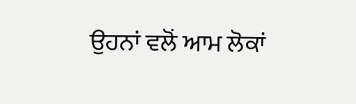ਉਹਨਾਂ ਵਲੋਂ ਆਮ ਲੋਕਾਂ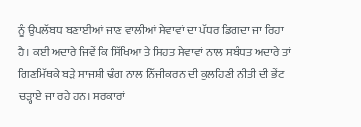ਨੂੰ ਉਪਲੱਬਧ ਬਣਾਈਆਂ ਜਾਣ ਵਾਲੀਆਂ ਸੇਵਾਵਾਂ ਦਾ ਪੱਧਰ ਡਿਗਦਾ ਜਾ ਰਿਹਾ ਹੈ। ਕਈ ਅਦਾਰੇ ਜਿਵੇਂ ਕਿ ਸਿੱਖਿਆ ਤੇ ਸਿਹਤ ਸੇਵਾਵਾਂ ਨਾਲ ਸਬੰਧਤ ਅਦਾਰੇ ਤਾਂ ਗਿਣਮਿੱਥਕੇ ਬੜੇ ਸਾਜਸ਼ੀ ਢੰਗ ਨਾਲ ਨਿੱਜੀਕਰਨ ਦੀ ਕੁਲਹਿਣੀ ਨੀਤੀ ਦੀ ਭੇਂਟ ਚੜ੍ਹਾਏ ਜਾ ਰਹੇ ਹਨ। ਸਰਕਾਰਾਂ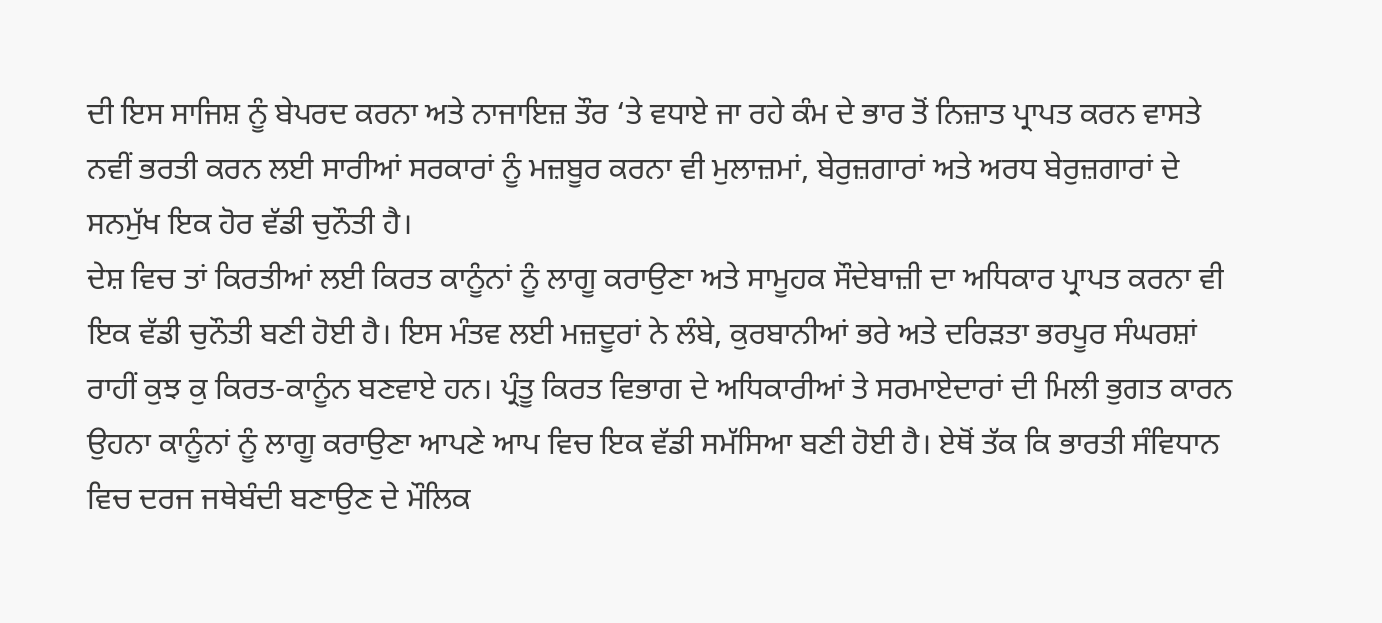ਦੀ ਇਸ ਸਾਜਿਸ਼ ਨੂੰ ਬੇਪਰਦ ਕਰਨਾ ਅਤੇ ਨਾਜਾਇਜ਼ ਤੌਰ ‘ਤੇ ਵਧਾਏ ਜਾ ਰਹੇ ਕੰਮ ਦੇ ਭਾਰ ਤੋਂ ਨਿਜ਼ਾਤ ਪ੍ਰਾਪਤ ਕਰਨ ਵਾਸਤੇ ਨਵੀਂ ਭਰਤੀ ਕਰਨ ਲਈ ਸਾਰੀਆਂ ਸਰਕਾਰਾਂ ਨੂੰ ਮਜ਼ਬੂਰ ਕਰਨਾ ਵੀ ਮੁਲਾਜ਼ਮਾਂ, ਬੇਰੁਜ਼ਗਾਰਾਂ ਅਤੇ ਅਰਧ ਬੇਰੁਜ਼ਗਾਰਾਂ ਦੇ ਸਨਮੁੱਖ ਇਕ ਹੋਰ ਵੱਡੀ ਚੁਨੌਤੀ ਹੈ।
ਦੇਸ਼ ਵਿਚ ਤਾਂ ਕਿਰਤੀਆਂ ਲਈ ਕਿਰਤ ਕਾਨੂੰਨਾਂ ਨੂੰ ਲਾਗੂ ਕਰਾਉਣਾ ਅਤੇ ਸਾਮੂਹਕ ਸੌਦੇਬਾਜ਼ੀ ਦਾ ਅਧਿਕਾਰ ਪ੍ਰਾਪਤ ਕਰਨਾ ਵੀ ਇਕ ਵੱਡੀ ਚੁਨੌਤੀ ਬਣੀ ਹੋਈ ਹੈ। ਇਸ ਮੰਤਵ ਲਈ ਮਜ਼ਦੂਰਾਂ ਨੇ ਲੰਬੇ, ਕੁਰਬਾਨੀਆਂ ਭਰੇ ਅਤੇ ਦਰਿੜਤਾ ਭਰਪੂਰ ਸੰਘਰਸ਼ਾਂ ਰਾਹੀਂ ਕੁਝ ਕੁ ਕਿਰਤ-ਕਾਨੂੰਨ ਬਣਵਾਏ ਹਨ। ਪ੍ਰੰਤੂ ਕਿਰਤ ਵਿਭਾਗ ਦੇ ਅਧਿਕਾਰੀਆਂ ਤੇ ਸਰਮਾਏਦਾਰਾਂ ਦੀ ਮਿਲੀ ਭੁਗਤ ਕਾਰਨ ਉਹਨਾ ਕਾਨੂੰਨਾਂ ਨੂੰ ਲਾਗੂ ਕਰਾਉਣਾ ਆਪਣੇ ਆਪ ਵਿਚ ਇਕ ਵੱਡੀ ਸਮੱਸਿਆ ਬਣੀ ਹੋਈ ਹੈ। ਏਥੋਂ ਤੱਕ ਕਿ ਭਾਰਤੀ ਸੰਵਿਧਾਨ ਵਿਚ ਦਰਜ ਜਥੇਬੰਦੀ ਬਣਾਉਣ ਦੇ ਮੌਲਿਕ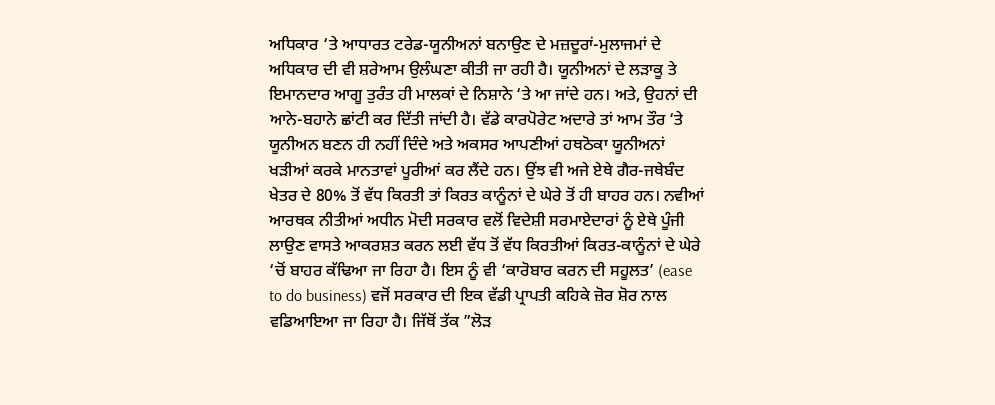ਅਧਿਕਾਰ ‘ਤੇ ਆਧਾਰਤ ਟਰੇਡ-ਯੂਨੀਅਨਾਂ ਬਨਾਉਣ ਦੇ ਮਜ਼ਦੂਰਾਂ-ਮੁਲਾਜਮਾਂ ਦੇ ਅਧਿਕਾਰ ਦੀ ਵੀ ਸ਼ਰੇਆਮ ਉਲੰਘਣਾ ਕੀਤੀ ਜਾ ਰਹੀ ਹੈ। ਯੂਨੀਅਨਾਂ ਦੇ ਲੜਾਕੂ ਤੇ ਇਮਾਨਦਾਰ ਆਗੂ ਤੁਰੰਤ ਹੀ ਮਾਲਕਾਂ ਦੇ ਨਿਸ਼ਾਨੇ ‘ਤੇ ਆ ਜਾਂਦੇ ਹਨ। ਅਤੇ, ਉਹਨਾਂ ਦੀ ਆਨੇ-ਬਹਾਨੇ ਛਾਂਟੀ ਕਰ ਦਿੱਤੀ ਜਾਂਦੀ ਹੈ। ਵੱਡੇ ਕਾਰਪੋਰੇਟ ਅਦਾਰੇ ਤਾਂ ਆਮ ਤੌਰ ‘ਤੇ ਯੂਨੀਅਨ ਬਣਨ ਹੀ ਨਹੀਂ ਦਿੰਦੇ ਅਤੇ ਅਕਸਰ ਆਪਣੀਆਂ ਹਥਠੋਕਾ ਯੂਨੀਅਨਾਂ ਖੜੀਆਂ ਕਰਕੇ ਮਾਨਤਾਵਾਂ ਪੂਰੀਆਂ ਕਰ ਲੈਂਦੇ ਹਨ। ਉਂਝ ਵੀ ਅਜੇ ਏਥੇ ਗੈਰ-ਜਥੇਬੰਦ ਖੇਤਰ ਦੇ 80% ਤੋਂ ਵੱਧ ਕਿਰਤੀ ਤਾਂ ਕਿਰਤ ਕਾਨੂੰਨਾਂ ਦੇ ਘੇਰੇ ਤੋਂ ਹੀ ਬਾਹਰ ਹਨ। ਨਵੀਆਂ ਆਰਥਕ ਨੀਤੀਆਂ ਅਧੀਨ ਮੋਦੀ ਸਰਕਾਰ ਵਲੋਂ ਵਿਦੇਸ਼ੀ ਸਰਮਾਏਦਾਰਾਂ ਨੂੰ ਏਥੇ ਪੂੰਜੀ ਲਾਉਣ ਵਾਸਤੇ ਆਕਰਸ਼ਤ ਕਰਨ ਲਈ ਵੱਧ ਤੋਂ ਵੱਧ ਕਿਰਤੀਆਂ ਕਿਰਤ-ਕਾਨੂੰਨਾਂ ਦੇ ਘੇਰੇ ‘ਚੋਂ ਬਾਹਰ ਕੱਢਿਆ ਜਾ ਰਿਹਾ ਹੈ। ਇਸ ਨੂੰ ਵੀ ‘ਕਾਰੋਬਾਰ ਕਰਨ ਦੀ ਸਹੂਲਤ’ (ease to do business) ਵਜੋਂ ਸਰਕਾਰ ਦੀ ਇਕ ਵੱਡੀ ਪ੍ਰਾਪਤੀ ਕਹਿਕੇ ਜ਼ੋਰ ਸ਼ੋਰ ਨਾਲ ਵਡਿਆਇਆ ਜਾ ਰਿਹਾ ਹੈ। ਜਿੱਥੋਂ ਤੱਕ ”ਲੋੜ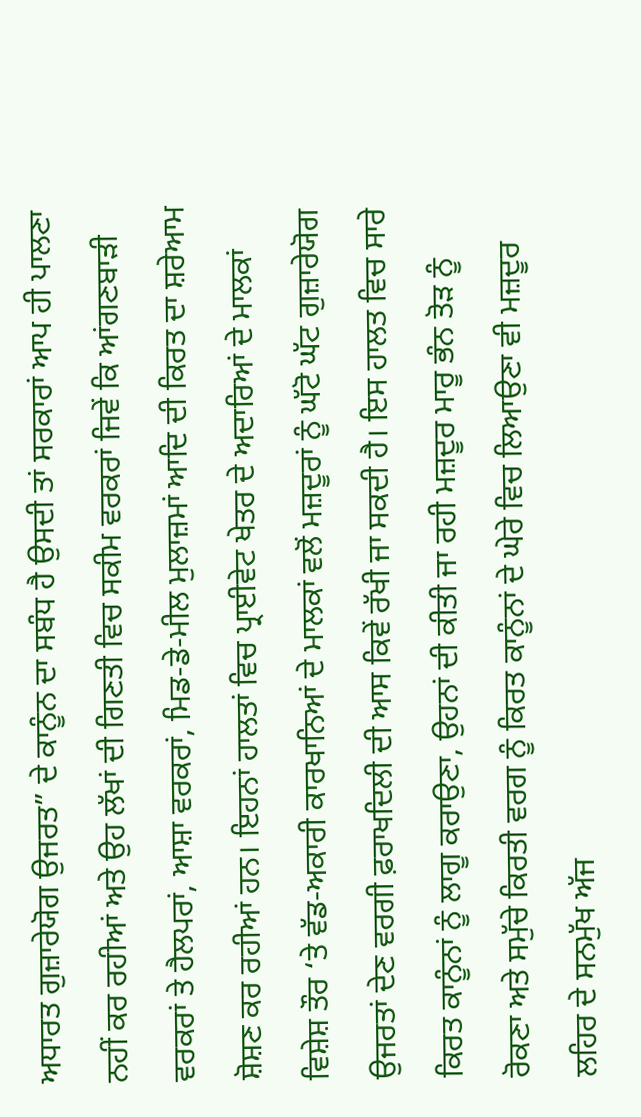ਅਧਾਰਤ ਗੁਜ਼ਾਰੇਯੋਗ ਉਜਰਤ” ਦੇ ਕਾਨੂੰਨ ਦਾ ਸਬੰਧ ਹੈ ਉਸਦੀ ਤਾਂ ਸਰਕਾਰਾਂ ਆਪ ਹੀ ਪਾਲਣਾ ਨਹੀਂ ਕਰ ਰਹੀਆਂ ਅਤੇ ਉਹ ਲੱਖਾਂ ਦੀ ਗਿਣਤੀ ਵਿਚ ਸਕੀਮ ਵਰਕਰਾਂ ਜਿਵੇਂ ਕਿ ਆਂਗਣਬਾੜੀ ਵਰਕਰਾਂ ਤੇ ਹੈਲਪਰਾਂ, ਆਸ਼ਾ ਵਰਕਰਾਂ, ਮਿਡ-ਡੇ-ਮੀਲ ਮੁਲਾਜ਼ਮਾਂ ਆਦਿ ਦੀ ਕਿਰਤ ਦਾ ਸ਼ਰੇਆਮ ਸ਼ੋਸ਼ਣ ਕਰ ਰਹੀਆਂ ਹਨ। ਇਹਨਾਂ ਹਾਲਤਾਂ ਵਿਚ ਪ੍ਰਾਈਵੇਟ ਖੇਤਰ ਦੇ ਅਦਾਰਿਆਂ ਦੇ ਮਾਲਕਾਂ ਵਿਸ਼ੇਸ਼ ਤੌਰ ‘ਤੇ ਵੱਡ-ਅਕਾਰੀ ਕਾਰਖਾਨਿਆਂ ਦੇ ਮਾਲਕਾਂ ਵਲੋਂ ਮਜ਼ਦੂਰਾਂ ਨੂੰ ਘੱਟੋ ਘੱਟ ਗੁਜ਼ਾਰੇਯੋਗ ਉਜਰਤਾਂ ਦੇਣ ਵਰਗੀ ਫ਼ਰਾਖਦਿਲੀ ਦੀ ਆਸ ਕਿਵੇਂ ਰੱਖੀ ਜਾ ਸਕਦੀ ਹੈ। ਇਸ ਹਾਲਤ ਵਿਚ ਸਾਰੇ ਕਿਰਤ ਕਾਨੂੰਨਾਂ ਨੂੰ ਲਾਗੂ ਕਰਾਉਣਾ, ਉਹਨਾਂ ਦੀ ਕੀਤੀ ਜਾ ਰਹੀ ਮਜ਼ਦੂਰ ਮਾਰੂ ਭੰਨ ਤੋੜ ਨੂੰ ਰੋਕਣਾ ਅਤੇ ਸਮੁੱਚੇ ਕਿਰਤੀ ਵਰਗ ਨੂੰ ਕਿਰਤ ਕਾਨੂੰਨਾਂ ਦੇ ਘੇਰੇ ਵਿਚ ਲਿਆਉਣਾ ਵੀ ਮਜ਼ਦੂਰ ਲਹਿਰ ਦੇ ਸਨਮੁੱਖ ਅੱਜ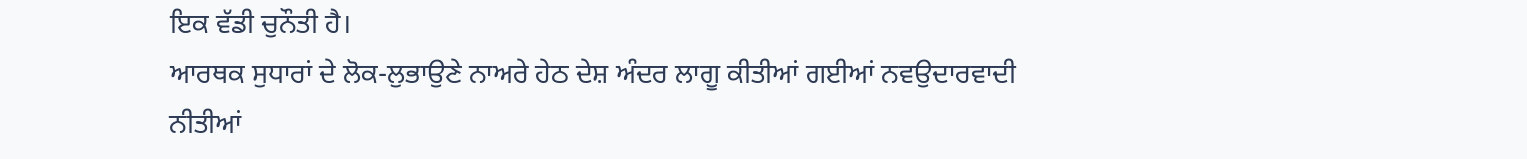ਇਕ ਵੱਡੀ ਚੁਨੌਤੀ ਹੈ।
ਆਰਥਕ ਸੁਧਾਰਾਂ ਦੇ ਲੋਕ-ਲੁਭਾਉਣੇ ਨਾਅਰੇ ਹੇਠ ਦੇਸ਼ ਅੰਦਰ ਲਾਗੂ ਕੀਤੀਆਂ ਗਈਆਂ ਨਵਉਦਾਰਵਾਦੀ ਨੀਤੀਆਂ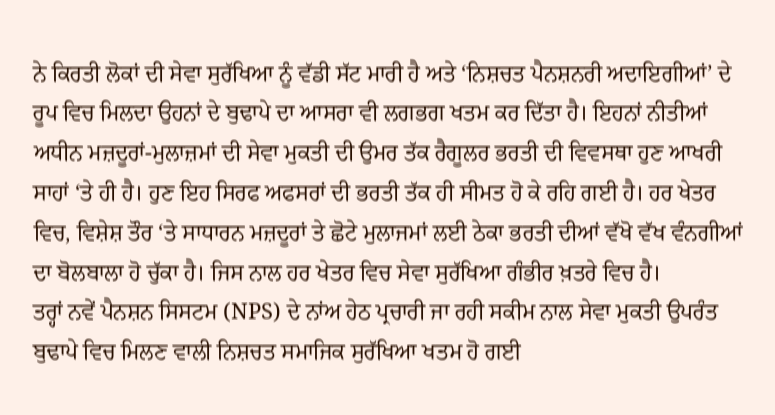ਨੇ ਕਿਰਤੀ ਲੋਕਾਂ ਦੀ ਸੇਵਾ ਸੁਰੱਖਿਆ ਨੂੰ ਵੱਡੀ ਸੱਟ ਮਾਰੀ ਹੈ ਅਤੇ ‘ਨਿਸ਼ਚਤ ਪੈਨਸ਼ਨਰੀ ਅਦਾਇਗੀਆਂ’ ਦੇ ਰੂਪ ਵਿਚ ਮਿਲਦਾ ਉਹਨਾਂ ਦੇ ਬੁਢਾਪੇ ਦਾ ਆਸਰਾ ਵੀ ਲਗਭਗ ਖਤਮ ਕਰ ਦਿੱਤਾ ਹੈ। ਇਹਨਾਂ ਨੀਤੀਆਂ ਅਧੀਨ ਮਜ਼ਦੂਰਾਂ-ਮੁਲਾਜ਼ਮਾਂ ਦੀ ਸੇਵਾ ਮੁਕਤੀ ਦੀ ਉਮਰ ਤੱਕ ਰੈਗੂਲਰ ਭਰਤੀ ਦੀ ਵਿਵਸਥਾ ਹੁਣ ਆਖਰੀ ਸਾਹਾਂ ‘ਤੇ ਹੀ ਹੈ। ਹੁਣ ਇਹ ਸਿਰਫ ਅਫਸਰਾਂ ਦੀ ਭਰਤੀ ਤੱਕ ਹੀ ਸੀਮਤ ਹੋ ਕੇ ਰਹਿ ਗਈ ਹੈ। ਹਰ ਖੇਤਰ ਵਿਚ, ਵਿਸ਼ੇਸ਼ ਤੌਰ ‘ਤੇ ਸਾਧਾਰਨ ਮਜ਼ਦੂਰਾਂ ਤੇ ਛੋਟੇ ਮੁਲਾਜਮਾਂ ਲਈ ਠੇਕਾ ਭਰਤੀ ਦੀਆਂ ਵੱਖੋ ਵੱਖ ਵੰਨਗੀਆਂ ਦਾ ਬੋਲਬਾਲਾ ਹੋ ਚੁੱਕਾ ਹੈ। ਜਿਸ ਨਾਲ ਹਰ ਖੇਤਰ ਵਿਚ ਸੇਵਾ ਸੁਰੱਖਿਆ ਗੰਭੀਰ ਖ਼ਤਰੇ ਵਿਚ ਹੈ।
ਤਰ੍ਹਾਂ ਨਵੇਂ ਪੈਨਸ਼ਨ ਸਿਸਟਮ (NPS) ਦੇ ਨਾਂਅ ਹੇਠ ਪ੍ਰਚਾਰੀ ਜਾ ਰਹੀ ਸਕੀਮ ਨਾਲ ਸੇਵਾ ਮੁਕਤੀ ਉਪਰੰਤ ਬੁਢਾਪੇ ਵਿਚ ਮਿਲਣ ਵਾਲੀ ਨਿਸ਼ਚਤ ਸਮਾਜਿਕ ਸੁਰੱਖਿਆ ਖਤਮ ਹੋ ਗਈ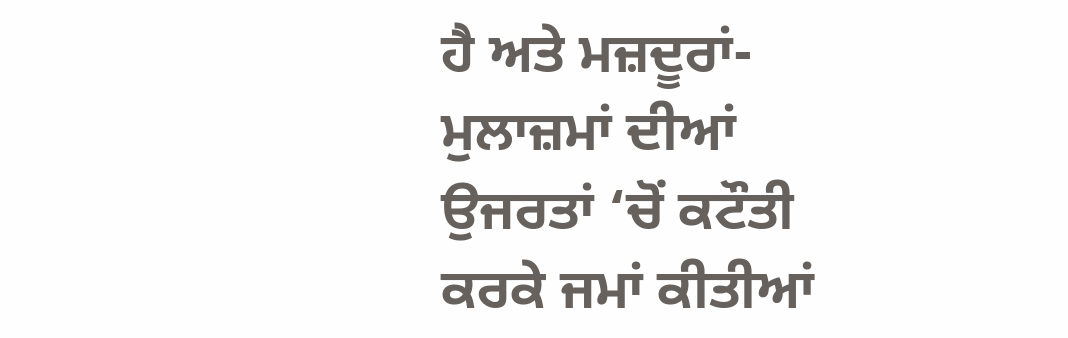ਹੈ ਅਤੇ ਮਜ਼ਦੂਰਾਂ-ਮੁਲਾਜ਼ਮਾਂ ਦੀਆਂ ਉਜਰਤਾਂ ‘ਚੋਂ ਕਟੌਤੀ ਕਰਕੇ ਜਮਾਂ ਕੀਤੀਆਂ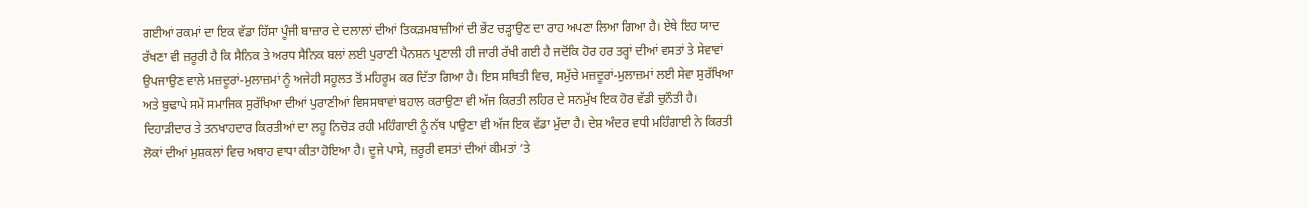ਗਈਆਂ ਰਕਮਾਂ ਦਾ ਇਕ ਵੱਡਾ ਹਿੱਸਾ ਪੂੰਜੀ ਬਾਜ਼ਾਰ ਦੇ ਦਲਾਲਾਂ ਦੀਆਂ ਤਿਕੜਮਬਾਜ਼ੀਆਂ ਦੀ ਭੇਂਟ ਚੜ੍ਹਾਉਣ ਦਾ ਰਾਹ ਅਪਣਾ ਲਿਆ ਗਿਆ ਹੈ। ਏਥੇ ਇਹ ਯਾਦ ਰੱਖਣਾ ਵੀ ਜ਼ਰੂਰੀ ਹੈ ਕਿ ਸੈਨਿਕ ਤੇ ਅਰਧ ਸੈਨਿਕ ਬਲਾਂ ਲਈ ਪੁਰਾਣੀ ਪੈਨਸ਼ਨ ਪ੍ਰਣਾਲੀ ਹੀ ਜਾਰੀ ਰੱਖੀ ਗਈ ਹੈ ਜਦੋਂਕਿ ਹੋਰ ਹਰ ਤਰ੍ਹਾਂ ਦੀਆਂ ਵਸਤਾਂ ਤੇ ਸੇਵਾਵਾਂ ਉਪਜਾਉਣ ਵਾਲੇ ਮਜ਼ਦੂਰਾਂ-ਮੁਲਾਜ਼ਮਾਂ ਨੂੰ ਅਜੇਹੀ ਸਹੂਲਤ ਤੋਂ ਮਹਿਰੂਮ ਕਰ ਦਿੱਤਾ ਗਿਆ ਹੈ। ਇਸ ਸਥਿਤੀ ਵਿਚ, ਸਮੁੱਚੇ ਮਜ਼ਦੂਰਾਂ-ਮੁਲਾਜ਼ਮਾਂ ਲਈ ਸੇਵਾ ਸੁਰੱਖਿਆ ਅਤੇ ਬੁਢਾਪੇ ਸਮੇਂ ਸਮਾਜਿਕ ਸੁਰੱਖਿਆ ਦੀਆਂ ਪੁਰਾਣੀਆਂ ਵਿਸਸਥਾਵਾਂ ਬਹਾਲ ਕਰਾਉਣਾ ਵੀ ਅੱਜ ਕਿਰਤੀ ਲਹਿਰ ਦੇ ਸਨਮੁੱਖ ਇਕ ਹੋਰ ਵੱਡੀ ਚੁਨੌਤੀ ਹੈ।
ਦਿਹਾੜੀਦਾਰ ਤੇ ਤਨਖਾਹਦਾਰ ਕਿਰਤੀਆਂ ਦਾ ਲਹੂ ਨਿਚੋੜ ਰਹੀ ਮਹਿੰਗਾਈ ਨੂੰ ਨੱਥ ਪਾਉਣਾ ਵੀ ਅੱਜ ਇਕ ਵੱਡਾ ਮੁੱਦਾ ਹੈ। ਦੇਸ਼ ਅੰਦਰ ਵਧੀ ਮਹਿੰਗਾਈ ਨੇ ਕਿਰਤੀ ਲੋਕਾਂ ਦੀਆਂ ਮੁਸ਼ਕਲਾਂ ਵਿਚ ਅਥਾਹ ਵਾਧਾ ਕੀਤਾ ਹੋਇਆ ਹੈ। ਦੂਜੇ ਪਾਸੇ, ਜ਼ਰੂਰੀ ਵਸਤਾਂ ਦੀਆਂ ਕੀਮਤਾਂ ‘ਤੇ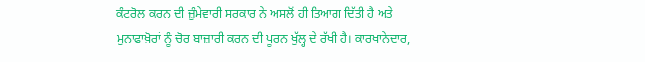ਕੰਟਰੋਲ ਕਰਨ ਦੀ ਜ਼ੁੰਮੇਵਾਰੀ ਸਰਕਾਰ ਨੇ ਅਸਲੋਂ ਹੀ ਤਿਆਗ ਦਿੱਤੀ ਹੈ ਅਤੇ ਮੁਨਾਫਾਖ਼ੋਰਾਂ ਨੂੰ ਚੋਰ ਬਾਜ਼ਾਰੀ ਕਰਨ ਦੀ ਪੂਰਨ ਖੁੱਲ੍ਹ ਦੇ ਰੱਖੀ ਹੈ। ਕਾਰਖਾਨੇਦਾਰ,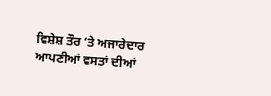ਵਿਸ਼ੇਸ਼ ਤੌਰ ‘ਤੇ ਅਜਾਰੇਦਾਰ ਆਪਣੀਆਂ ਵਸਤਾਂ ਦੀਆਂ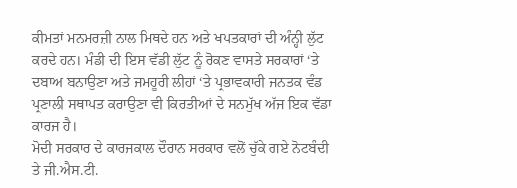ਕੀਮਤਾਂ ਮਨਮਰਜ਼ੀ ਨਾਲ ਮਿਥਦੇ ਹਨ ਅਤੇ ਖਪਤਕਾਰਾਂ ਦੀ ਅੰਨ੍ਹੀ ਲੁੱਟ ਕਰਦੇ ਹਨ। ਮੰਡੀ ਦੀ ਇਸ ਵੱਡੀ ਲੁੱਟ ਨੂੰ ਰੋਕਣ ਵਾਸਤੇ ਸਰਕਾਰਾਂ ‘ਤੇ ਦਬਾਅ ਬਨਾਉਣਾ ਅਤੇ ਜਮਹੂਰੀ ਲੀਹਾਂ ‘ਤੇ ਪ੍ਰਭਾਵਕਾਰੀ ਜਨਤਕ ਵੰਡ ਪ੍ਰਣਾਲੀ ਸਥਾਪਤ ਕਰਾਉਣਾ ਵੀ ਕਿਰਤੀਆਂ ਦੇ ਸਨਮੁੱਖ ਅੱਜ ਇਕ ਵੱਡਾ ਕਾਰਜ ਹੈ।
ਮੋਦੀ ਸਰਕਾਰ ਦੇ ਕਾਰਜਕਾਲ ਦੌਰਾਨ ਸਰਕਾਰ ਵਲੋਂ ਚੁੱਕੇ ਗਏ ਨੋਟਬੰਦੀ ਤੇ ਜੀ.ਐਸ.ਟੀ.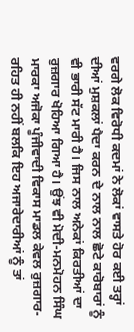ਵਰਗੇ ਲੋਕ ਵਿਰੋਧੀ ਕਦਮਾਂ ਨੇ ਲੋਕਾਂ ਵਾਸਤੇ ਹੋਰ ਕਈ ਤਰ੍ਹਾਂ ਦੀਆਂ ਮੁਸ਼ਕਲਾਂ ਪੈਦਾ ਕਰਨ ਦੇ ਨਾਲ ਨਾਲ ਛੋਟੇ ਕਾਰੋਬਾਰਾਂ ਨੂੰ ਵੀ ਭਾਰੀ ਸੱਟ ਮਾਰੀ ਹੈ। ਜਿਸ ਨਾਲ ਅਨੇਕਾਂ ਕਿਰਤੀਆਂ ਦਾ ਰੁਜ਼ਗਾਰ ਖੋਹਿਆ ਗਿਆ ਹੈ। ਉਂਝ ਵੀ ਮੋਦੀ-ਮਨਮੋਹਨ ਸਿੰਘ ਮਾਰਕਾ ਅਜੋਕਾ ਪੂੰਜੀਵਾਦੀ ਵਿਕਾਸ ਮਾਡਲ ਕੇਵਲ ਰੁਜ਼ਗਾਰ-ਰਹਿਤ ਹੀ ਨਹੀਂ ਬਲਕਿ ਇਹ ਅਜਾਰੇਦਾਰੀਆਂ ਨੂੰ ਤਾਂ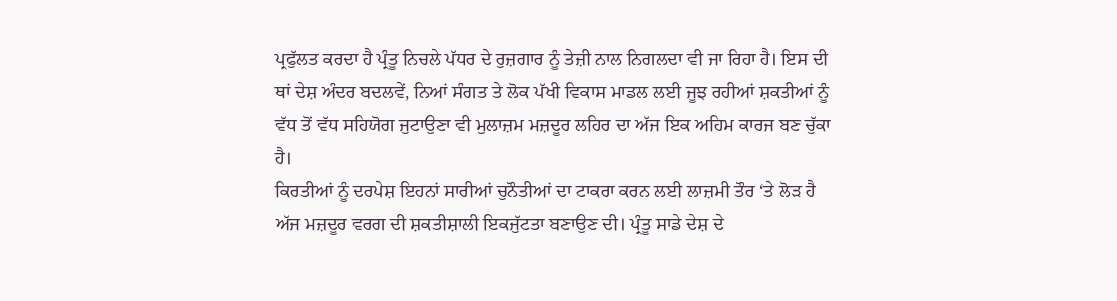ਪ੍ਰਫੁੱਲਤ ਕਰਦਾ ਹੈ ਪ੍ਰੰਤੂ ਨਿਚਲੇ ਪੱਧਰ ਦੇ ਰੁਜ਼ਗਾਰ ਨੂੰ ਤੇਜ਼ੀ ਨਾਲ ਨਿਗਲਦਾ ਵੀ ਜਾ ਰਿਹਾ ਹੈ। ਇਸ ਦੀ ਥਾਂ ਦੇਸ਼ ਅੰਦਰ ਬਦਲਵੇਂ, ਨਿਆਂ ਸੰਗਤ ਤੇ ਲੋਕ ਪੱਖੀ ਵਿਕਾਸ ਮਾਡਲ ਲਈ ਜੂਝ ਰਹੀਆਂ ਸ਼ਕਤੀਆਂ ਨੂੰ ਵੱਧ ਤੋਂ ਵੱਧ ਸਹਿਯੋਗ ਜੁਟਾਉਣਾ ਵੀ ਮੁਲਾਜ਼ਮ ਮਜ਼ਦੂਰ ਲਹਿਰ ਦਾ ਅੱਜ ਇਕ ਅਹਿਮ ਕਾਰਜ ਬਣ ਚੁੱਕਾ ਹੈ।
ਕਿਰਤੀਆਂ ਨੂੰ ਦਰਪੇਸ਼ ਇਹਨਾਂ ਸਾਰੀਆਂ ਚੁਨੌਤੀਆਂ ਦਾ ਟਾਕਰਾ ਕਰਨ ਲਈ ਲਾਜ਼ਮੀ ਤੌਰ ‘ਤੇ ਲੋੜ ਹੈ ਅੱਜ ਮਜ਼ਦੂਰ ਵਰਗ ਦੀ ਸ਼ਕਤੀਸ਼ਾਲੀ ਇਕਜੁੱਟਤਾ ਬਣਾਉਣ ਦੀ। ਪ੍ਰੰਤੂ ਸਾਡੇ ਦੇਸ਼ ਦੇ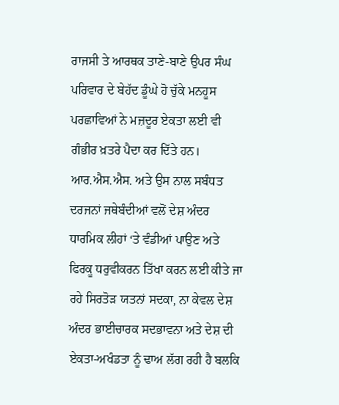ਰਾਜਸੀ ਤੇ ਆਰਥਕ ਤਾਣੇ-ਬਾਣੇ ਉਪਰ ਸੰਘ ਪਰਿਵਾਰ ਦੇ ਬੇਹੱਦ ਡੂੰਘੇ ਹੋ ਚੁੱਕੇ ਮਨਹੂਸ ਪਰਛਾਵਿਆਂ ਨੇ ਮਜ਼ਦੂਰ ਏਕਤਾ ਲਈ ਵੀ ਗੰਭੀਰ ਖ਼ਤਰੇ ਪੈਦਾ ਕਰ ਦਿੱਤੇ ਹਨ। ਆਰ.ਐਸ.ਐਸ. ਅਤੇ ਉਸ ਨਾਲ ਸਬੰਧਤ ਦਰਜਨਾਂ ਜਥੇਬੰਦੀਆਂ ਵਲੋਂ ਦੇਸ਼ ਅੰਦਰ ਧਾਰਮਿਕ ਲੀਹਾਂ ‘ਤੇ ਵੰਡੀਆਂ ਪਾਉਣ ਅਤੇ ਫਿਰਕੂ ਧਰੁਵੀਕਰਨ ਤਿੱਖਾ ਕਰਨ ਲਈ ਕੀਤੇ ਜਾ ਰਹੇ ਸਿਰਤੋੜ ਯਤਨਾਂ ਸਦਕਾ, ਨਾ ਕੇਵਲ ਦੇਸ਼ ਅੰਦਰ ਭਾਈਚਾਰਕ ਸਦਭਾਵਨਾ ਅਤੇ ਦੇਸ਼ ਦੀ ਏਕਤਾ-ਅਖੰਡਤਾ ਨੂੰ ਢਾਅ ਲੱਗ ਰਹੀ ਹੈ ਬਲਕਿ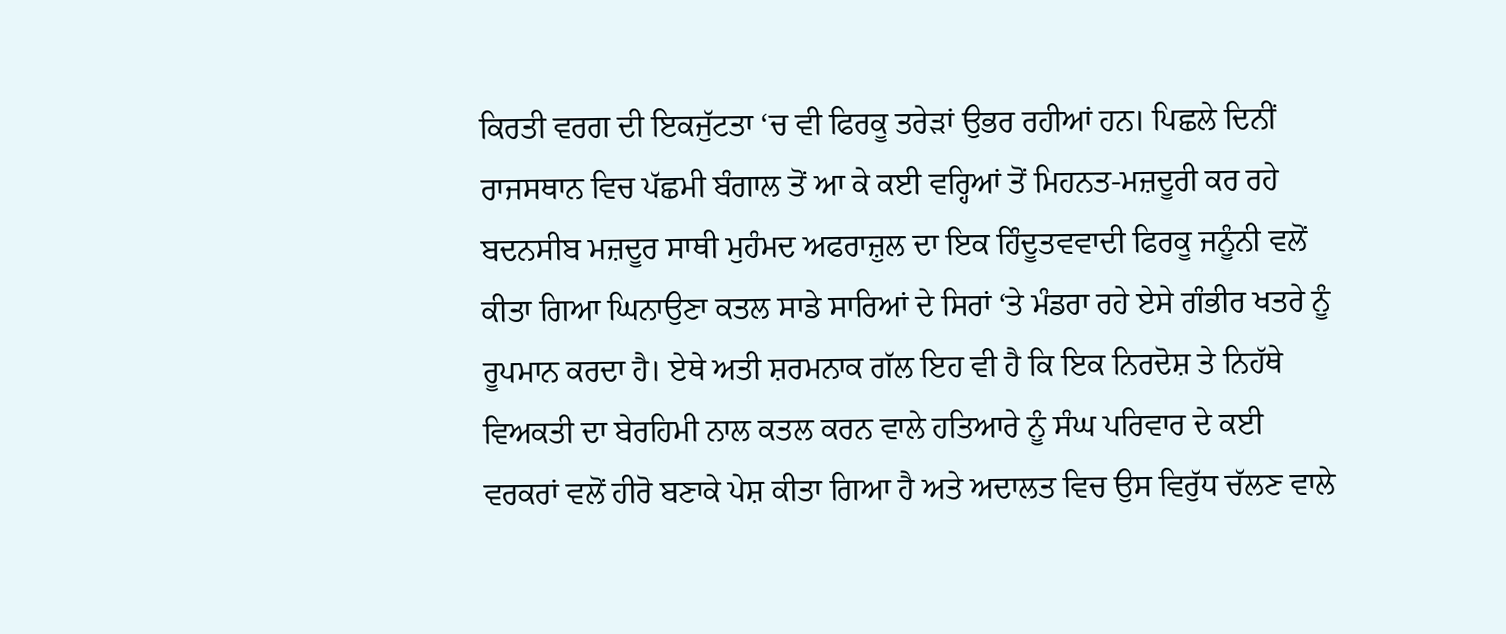ਕਿਰਤੀ ਵਰਗ ਦੀ ਇਕਜੁੱਟਤਾ ‘ਚ ਵੀ ਫਿਰਕੂ ਤਰੇੜਾਂ ਉਭਰ ਰਹੀਆਂ ਹਨ। ਪਿਛਲੇ ਦਿਨੀਂ ਰਾਜਸਥਾਨ ਵਿਚ ਪੱਛਮੀ ਬੰਗਾਲ ਤੋਂ ਆ ਕੇ ਕਈ ਵਰ੍ਹਿਆਂ ਤੋਂ ਮਿਹਨਤ-ਮਜ਼ਦੂਰੀ ਕਰ ਰਹੇ ਬਦਨਸੀਬ ਮਜ਼ਦੂਰ ਸਾਥੀ ਮੁਹੰਮਦ ਅਫਰਾਜ਼ੁਲ ਦਾ ਇਕ ਹਿੰਦੂਤਵਵਾਦੀ ਫਿਰਕੂ ਜਨੂੰਨੀ ਵਲੋਂ ਕੀਤਾ ਗਿਆ ਘਿਨਾਉਣਾ ਕਤਲ ਸਾਡੇ ਸਾਰਿਆਂ ਦੇ ਸਿਰਾਂ ‘ਤੇ ਮੰਡਰਾ ਰਹੇ ਏਸੇ ਗੰਭੀਰ ਖਤਰੇ ਨੂੰ ਰੂਪਮਾਨ ਕਰਦਾ ਹੈ। ਏਥੇ ਅਤੀ ਸ਼ਰਮਨਾਕ ਗੱਲ ਇਹ ਵੀ ਹੈ ਕਿ ਇਕ ਨਿਰਦੋਸ਼ ਤੇ ਨਿਹੱਥੇ ਵਿਅਕਤੀ ਦਾ ਬੇਰਹਿਮੀ ਨਾਲ ਕਤਲ ਕਰਨ ਵਾਲੇ ਹਤਿਆਰੇ ਨੂੰ ਸੰਘ ਪਰਿਵਾਰ ਦੇ ਕਈ ਵਰਕਰਾਂ ਵਲੋਂ ਹੀਰੋ ਬਣਾਕੇ ਪੇਸ਼ ਕੀਤਾ ਗਿਆ ਹੈ ਅਤੇ ਅਦਾਲਤ ਵਿਚ ਉਸ ਵਿਰੁੱਧ ਚੱਲਣ ਵਾਲੇ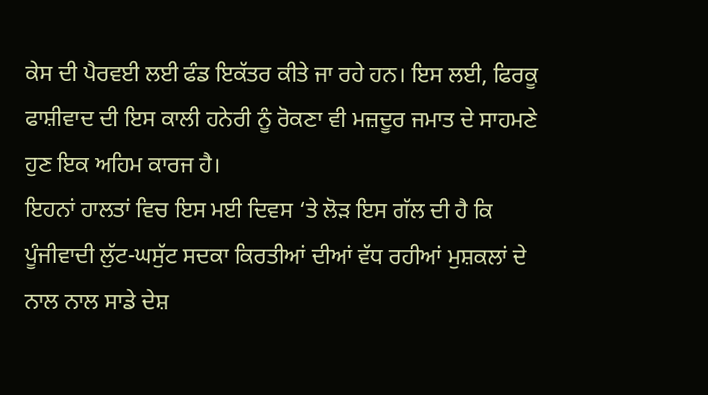ਕੇਸ ਦੀ ਪੈਰਵਈ ਲਈ ਫੰਡ ਇਕੱਤਰ ਕੀਤੇ ਜਾ ਰਹੇ ਹਨ। ਇਸ ਲਈ, ਫਿਰਕੂ ਫਾਸ਼ੀਵਾਦ ਦੀ ਇਸ ਕਾਲੀ ਹਨੇਰੀ ਨੂੰ ਰੋਕਣਾ ਵੀ ਮਜ਼ਦੂਰ ਜਮਾਤ ਦੇ ਸਾਹਮਣੇ ਹੁਣ ਇਕ ਅਹਿਮ ਕਾਰਜ ਹੈ।
ਇਹਨਾਂ ਹਾਲਤਾਂ ਵਿਚ ਇਸ ਮਈ ਦਿਵਸ ‘ਤੇ ਲੋੜ ਇਸ ਗੱਲ ਦੀ ਹੈ ਕਿ ਪੂੰਜੀਵਾਦੀ ਲੁੱਟ-ਘਸੁੱਟ ਸਦਕਾ ਕਿਰਤੀਆਂ ਦੀਆਂ ਵੱਧ ਰਹੀਆਂ ਮੁਸ਼ਕਲਾਂ ਦੇ ਨਾਲ ਨਾਲ ਸਾਡੇ ਦੇਸ਼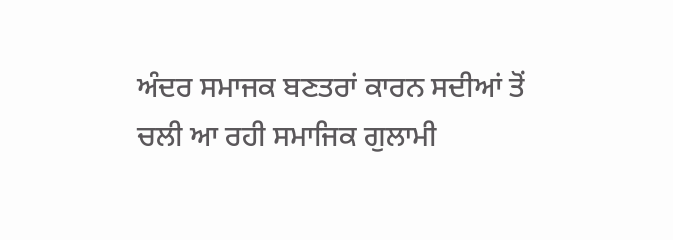ਅੰਦਰ ਸਮਾਜਕ ਬਣਤਰਾਂ ਕਾਰਨ ਸਦੀਆਂ ਤੋਂ ਚਲੀ ਆ ਰਹੀ ਸਮਾਜਿਕ ਗੁਲਾਮੀ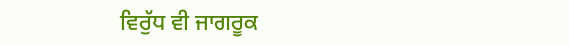ਵਿਰੁੱਧ ਵੀ ਜਾਗਰੂਕ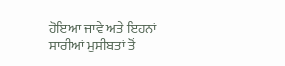ਹੋਇਆ ਜਾਵੇ ਅਤੇ ਇਹਨਾਂ ਸਾਰੀਆਂ ਮੁਸੀਬਤਾਂ ਤੋਂ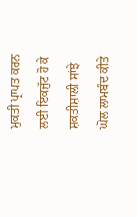ਮੁਕਤੀ ਪ੍ਰਾਪਤ ਕਰਨ ਲਈ ਇਕਜੁੱਟ ਹੋ ਕੇ ਸ਼ਕਤੀਸ਼ਾਲੀ ਸਾਂਝੇ ਘੋਲ ਲਾਮਬੰਦ ਕੀਤੇ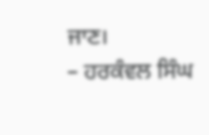ਜਾਣ।
– ਹਰਕੰਵਲ ਸਿੰਘ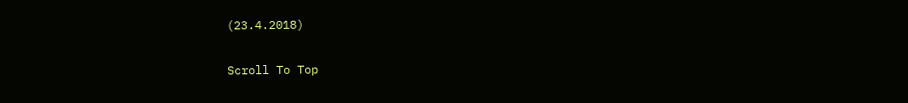(23.4.2018)

Scroll To Top